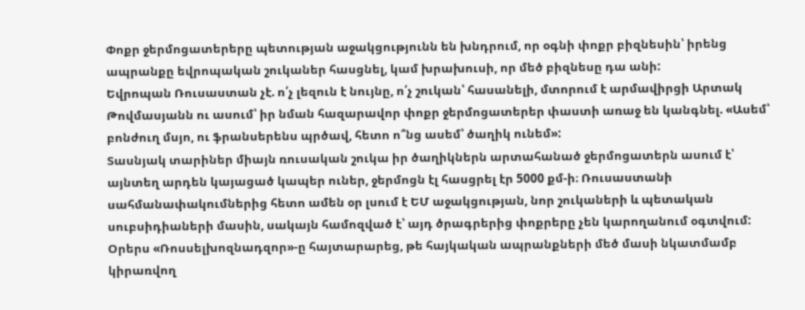Փոքր ջերմոցատերերը պետության աջակցությունն են խնդրում, որ օգնի փոքր բիզնեսին՝ իրենց ապրանքը եվրոպական շուկաներ հասցնել, կամ խրախուսի, որ մեծ բիզնեսը դա անի:
Եվրոպան Ռուսաստան չէ. ո՛չ լեզուն է նույնը, ո՛չ շուկան՝ հասանելի, մտորում է արմավիրցի Արտակ Թովմասյանն ու ասում՝ իր նման հազարավոր փոքր ջերմոցատերեր փաստի առաջ են կանգնել. «Ասեմ՝ բոնժուղ մսյո, ու ֆրանսերենս պրծավ, հետո ո՞նց ասեմ՝ ծաղիկ ունեմ»:
Տասնյակ տարիներ միայն ռուսական շուկա իր ծաղիկներն արտահանած ջերմոցատերն ասում է՝ այնտեղ արդեն կայացած կապեր ուներ, ջերմոցն էլ հասցրել էր 5000 քմ-ի։ Ռուսաստանի սահմանափակումներից հետո ամեն օր լսում է ԵՄ աջակցության, նոր շուկաների և պետական սուբսիդիաների մասին, սակայն համոզված է՝ այդ ծրագրերից փոքրերը չեն կարողանում օգտվում:
Օրերս «Ռոսսելխոզնադզոր»-ը հայտարարեց, թե հայկական ապրանքների մեծ մասի նկատմամբ կիրառվող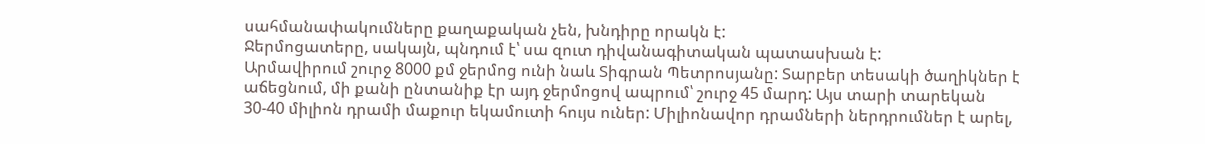սահմանափակումները քաղաքական չեն, խնդիրը որակն է:
Ջերմոցատերը, սակայն, պնդում է՝ սա զուտ դիվանագիտական պատասխան է:
Արմավիրում շուրջ 8000 քմ ջերմոց ունի նաև Տիգրան Պետրոսյանը: Տարբեր տեսակի ծաղիկներ է աճեցնում, մի քանի ընտանիք էր այդ ջերմոցով ապրում՝ շուրջ 45 մարդ: Այս տարի տարեկան 30-40 միլիոն դրամի մաքուր եկամուտի հույս ուներ: Միլիոնավոր դրամների ներդրումներ է արել,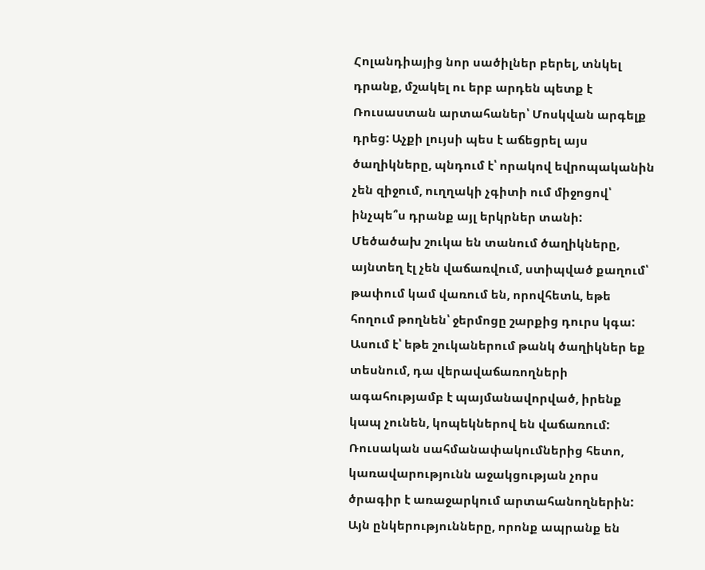Հոլանդիայից նոր սածիլներ բերել, տնկել դրանք, մշակել ու երբ արդեն պետք է Ռուսաստան արտահաներ՝ Մոսկվան արգելք դրեց: Աչքի լույսի պես է աճեցրել այս ծաղիկները, պնդում է՝ որակով եվրոպականին չեն զիջում, ուղղակի չգիտի ում միջոցով՝ ինչպե՞ս դրանք այլ երկրներ տանի:
Մեծածախ շուկա են տանում ծաղիկները, այնտեղ էլ չեն վաճառվում, ստիպված քաղում՝ թափում կամ վառում են, որովհետև, եթե հողում թողնեն՝ ջերմոցը շարքից դուրս կգա: Ասում է՝ եթե շուկաներում թանկ ծաղիկներ եք տեսնում, դա վերավաճառողների ագահությամբ է պայմանավորված, իրենք կապ չունեն, կոպեկներով են վաճառում:
Ռուսական սահմանափակումներից հետո, կառավարությունն աջակցության չորս ծրագիր է առաջարկում արտահանողներին: Այն ընկերությունները, որոնք ապրանք են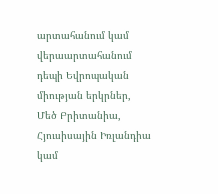արտահանում կամ վերաարտահանում դեպի Եվրոպական միության երկրներ, Մեծ Բրիտանիա, Հյուսիսային Իռլանդիա կամ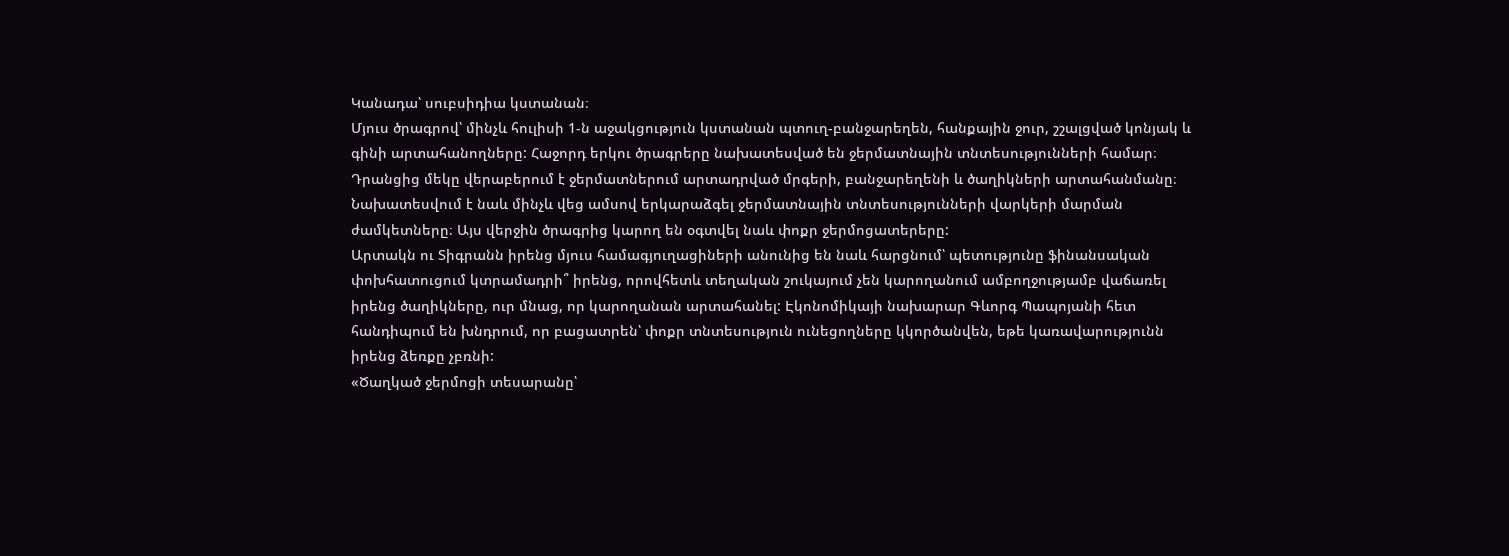Կանադա՝ սուբսիդիա կստանան։
Մյուս ծրագրով՝ մինչև հուլիսի 1-ն աջակցություն կստանան պտուղ-բանջարեղեն, հանքային ջուր, շշալցված կոնյակ և գինի արտահանողները: Հաջորդ երկու ծրագրերը նախատեսված են ջերմատնային տնտեսությունների համար։ Դրանցից մեկը վերաբերում է ջերմատներում արտադրված մրգերի, բանջարեղենի և ծաղիկների արտահանմանը։ Նախատեսվում է նաև մինչև վեց ամսով երկարաձգել ջերմատնային տնտեսությունների վարկերի մարման ժամկետները։ Այս վերջին ծրագրից կարող են օգտվել նաև փոքր ջերմոցատերերը:
Արտակն ու Տիգրանն իրենց մյուս համագյուղացիների անունից են նաև հարցնում՝ պետությունը ֆինանսական փոխհատուցում կտրամադրի՞ իրենց, որովհետև տեղական շուկայում չեն կարողանում ամբողջությամբ վաճառել իրենց ծաղիկները, ուր մնաց, որ կարողանան արտահանել: Էկոնոմիկայի նախարար Գևորգ Պապոյանի հետ հանդիպում են խնդրում, որ բացատրեն՝ փոքր տնտեսություն ունեցողները կկործանվեն, եթե կառավարությունն իրենց ձեռքը չբռնի:
«Ծաղկած ջերմոցի տեսարանը՝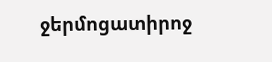ջերմոցատիրոջ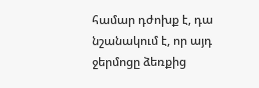համար դժոխք է, դա նշանակում է, որ այդ ջերմոցը ձեռքից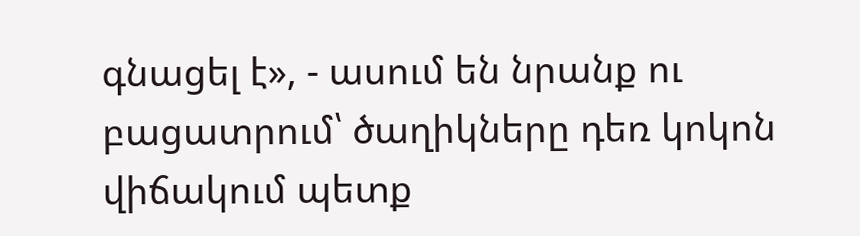գնացել է», - ասում են նրանք ու բացատրում՝ ծաղիկները դեռ կոկոն վիճակում պետք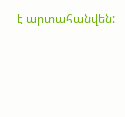է արտահանվեն: